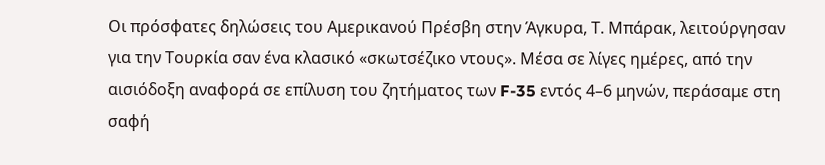Οι πρόσφατες δηλώσεις του Αμερικανού Πρέσβη στην Άγκυρα, Τ. Μπάρακ, λειτούργησαν για την Τουρκία σαν ένα κλασικό «σκωτσέζικο ντους». Μέσα σε λίγες ημέρες, από την αισιόδοξη αναφορά σε επίλυση του ζητήματος των F-35 εντός 4–6 μηνών, περάσαμε στη σαφή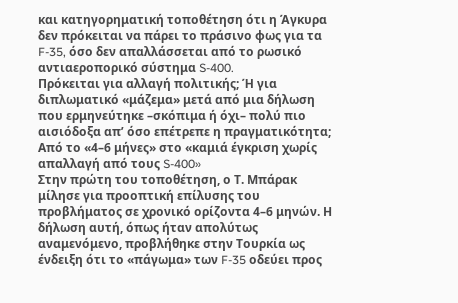και κατηγορηματική τοποθέτηση ότι η Άγκυρα δεν πρόκειται να πάρει το πράσινο φως για τα F-35, όσο δεν απαλλάσσεται από το ρωσικό αντιαεροπορικό σύστημα S-400.
Πρόκειται για αλλαγή πολιτικής; Ή για διπλωματικό «μάζεμα» μετά από μια δήλωση που ερμηνεύτηκε –σκόπιμα ή όχι– πολύ πιο αισιόδοξα απ’ όσο επέτρεπε η πραγματικότητα;
Από το «4–6 μήνες» στο «καμιά έγκριση χωρίς απαλλαγή από τους S-400»
Στην πρώτη του τοποθέτηση, ο Τ. Μπάρακ μίλησε για προοπτική επίλυσης του προβλήματος σε χρονικό ορίζοντα 4–6 μηνών. Η δήλωση αυτή, όπως ήταν απολύτως αναμενόμενο, προβλήθηκε στην Τουρκία ως ένδειξη ότι το «πάγωμα» των F-35 οδεύει προς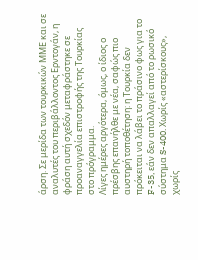άρση. Σε μερίδα των τουρκικών ΜΜΕ και σε αναλυτές του περιβάλλοντος Ερντογάν, η φράση αυτή σχεδόν μεταφράστηκε σε προαναγγελία επιστροφής της Τουρκίας στο πρόγραμμα.
Λίγες ημέρες αργότερα, όμως, ο ίδιος ο πρέσβης επανήλθε με νέα, σαφώς πιο αυστηρή τοποθέτηση: η Τουρκία δεν πρόκειται να λάβει το πράσινο φως για το F-35, εάν δεν απαλλαγεί από το ρωσικό σύστημα S-400. Χωρίς «αστερίσκους», χωρίς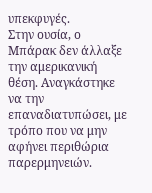υπεκφυγές.
Στην ουσία, ο Μπάρακ δεν άλλαξε την αμερικανική θέση. Αναγκάστηκε να την επαναδιατυπώσει, με τρόπο που να μην αφήνει περιθώρια παρερμηνειών.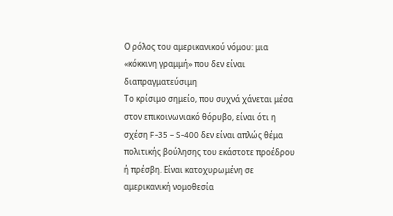Ο ρόλος του αμερικανικού νόμου: μια «κόκκινη γραμμή» που δεν είναι διαπραγματεύσιμη
Το κρίσιμο σημείο, που συχνά χάνεται μέσα στον επικοινωνιακό θόρυβο, είναι ότι η σχέση F-35 – S-400 δεν είναι απλώς θέμα πολιτικής βούλησης του εκάστοτε προέδρου ή πρέσβη. Είναι κατοχυρωμένη σε αμερικανική νομοθεσία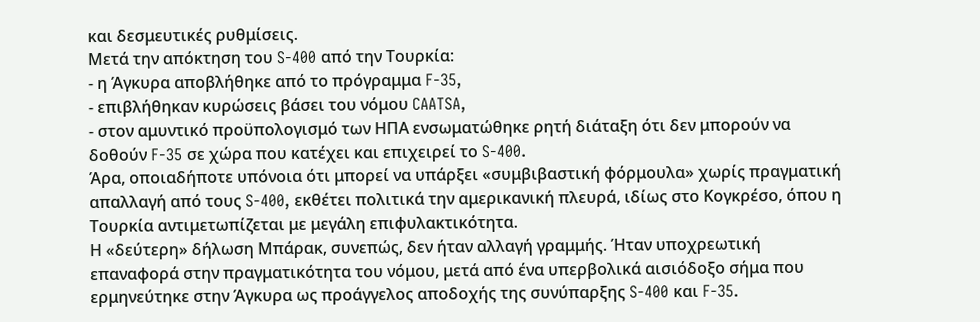και δεσμευτικές ρυθμίσεις.
Μετά την απόκτηση του S-400 από την Τουρκία:
- η Άγκυρα αποβλήθηκε από το πρόγραμμα F-35,
- επιβλήθηκαν κυρώσεις βάσει του νόμου CAATSA,
- στον αμυντικό προϋπολογισμό των ΗΠΑ ενσωματώθηκε ρητή διάταξη ότι δεν μπορούν να δοθούν F-35 σε χώρα που κατέχει και επιχειρεί το S-400.
Άρα, οποιαδήποτε υπόνοια ότι μπορεί να υπάρξει «συμβιβαστική φόρμουλα» χωρίς πραγματική απαλλαγή από τους S-400, εκθέτει πολιτικά την αμερικανική πλευρά, ιδίως στο Κογκρέσο, όπου η Τουρκία αντιμετωπίζεται με μεγάλη επιφυλακτικότητα.
Η «δεύτερη» δήλωση Μπάρακ, συνεπώς, δεν ήταν αλλαγή γραμμής. Ήταν υποχρεωτική επαναφορά στην πραγματικότητα του νόμου, μετά από ένα υπερβολικά αισιόδοξο σήμα που ερμηνεύτηκε στην Άγκυρα ως προάγγελος αποδοχής της συνύπαρξης S-400 και F-35.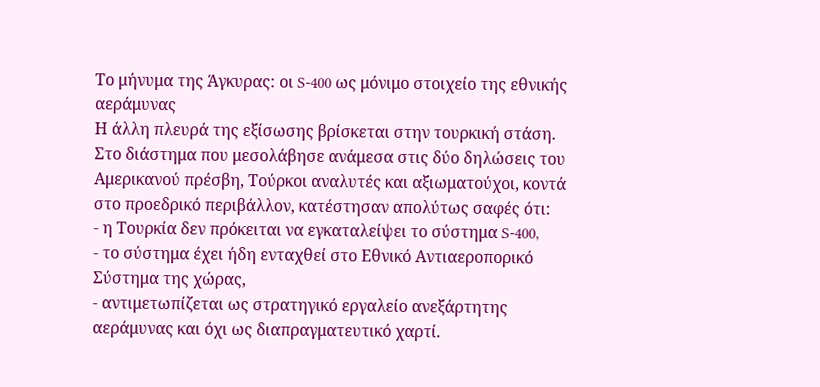Το μήνυμα της Άγκυρας: οι S-400 ως μόνιμο στοιχείο της εθνικής αεράμυνας
Η άλλη πλευρά της εξίσωσης βρίσκεται στην τουρκική στάση.
Στο διάστημα που μεσολάβησε ανάμεσα στις δύο δηλώσεις του Αμερικανού πρέσβη, Τούρκοι αναλυτές και αξιωματούχοι, κοντά στο προεδρικό περιβάλλον, κατέστησαν απολύτως σαφές ότι:
- η Τουρκία δεν πρόκειται να εγκαταλείψει το σύστημα S-400,
- το σύστημα έχει ήδη ενταχθεί στο Εθνικό Αντιαεροπορικό Σύστημα της χώρας,
- αντιμετωπίζεται ως στρατηγικό εργαλείο ανεξάρτητης αεράμυνας και όχι ως διαπραγματευτικό χαρτί.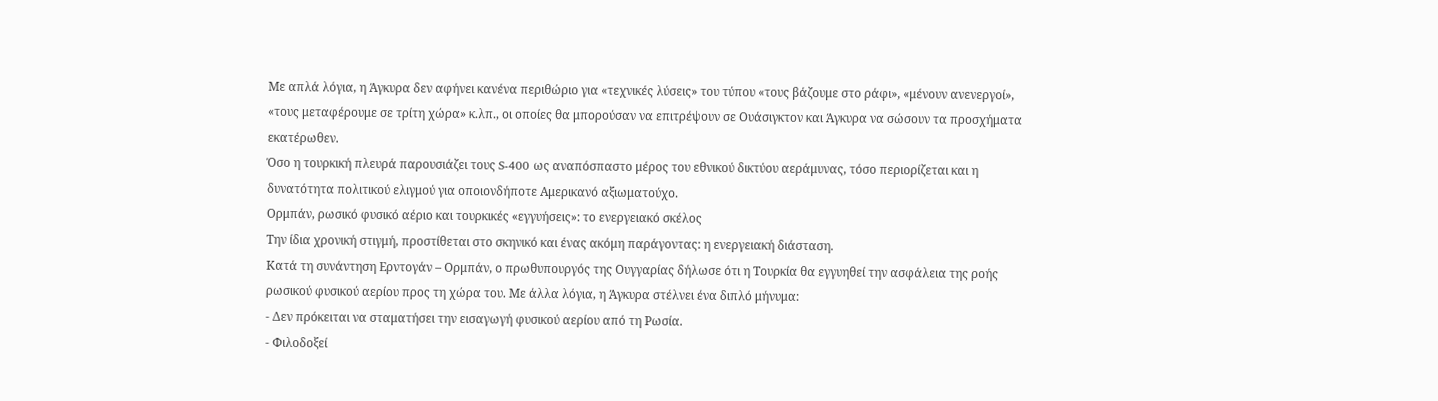Με απλά λόγια, η Άγκυρα δεν αφήνει κανένα περιθώριο για «τεχνικές λύσεις» του τύπου «τους βάζουμε στο ράφι», «μένουν ανενεργοί», «τους μεταφέρουμε σε τρίτη χώρα» κ.λπ., οι οποίες θα μπορούσαν να επιτρέψουν σε Ουάσιγκτον και Άγκυρα να σώσουν τα προσχήματα εκατέρωθεν.
Όσο η τουρκική πλευρά παρουσιάζει τους S-400 ως αναπόσπαστο μέρος του εθνικού δικτύου αεράμυνας, τόσο περιορίζεται και η δυνατότητα πολιτικού ελιγμού για οποιονδήποτε Αμερικανό αξιωματούχο.
Ορμπάν, ρωσικό φυσικό αέριο και τουρκικές «εγγυήσεις»: το ενεργειακό σκέλος
Την ίδια χρονική στιγμή, προστίθεται στο σκηνικό και ένας ακόμη παράγοντας: η ενεργειακή διάσταση.
Κατά τη συνάντηση Ερντογάν – Ορμπάν, ο πρωθυπουργός της Ουγγαρίας δήλωσε ότι η Τουρκία θα εγγυηθεί την ασφάλεια της ροής ρωσικού φυσικού αερίου προς τη χώρα του. Με άλλα λόγια, η Άγκυρα στέλνει ένα διπλό μήνυμα:
- Δεν πρόκειται να σταματήσει την εισαγωγή φυσικού αερίου από τη Ρωσία.
- Φιλοδοξεί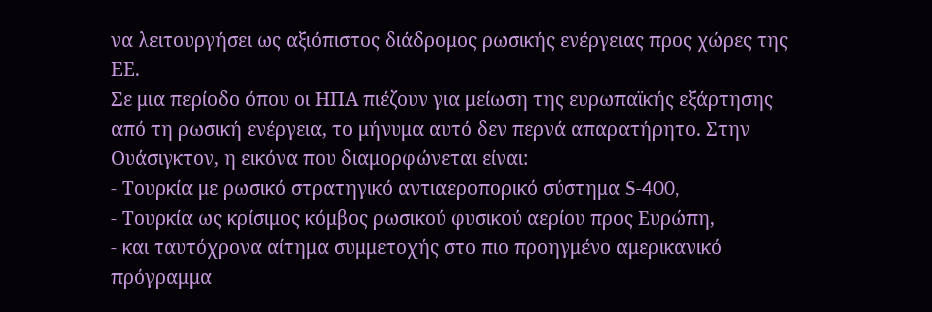να λειτουργήσει ως αξιόπιστος διάδρομος ρωσικής ενέργειας προς χώρες της ΕΕ.
Σε μια περίοδο όπου οι ΗΠΑ πιέζουν για μείωση της ευρωπαϊκής εξάρτησης από τη ρωσική ενέργεια, το μήνυμα αυτό δεν περνά απαρατήρητο. Στην Ουάσιγκτον, η εικόνα που διαμορφώνεται είναι:
- Τουρκία με ρωσικό στρατηγικό αντιαεροπορικό σύστημα S-400,
- Τουρκία ως κρίσιμος κόμβος ρωσικού φυσικού αερίου προς Ευρώπη,
- και ταυτόχρονα αίτημα συμμετοχής στο πιο προηγμένο αμερικανικό πρόγραμμα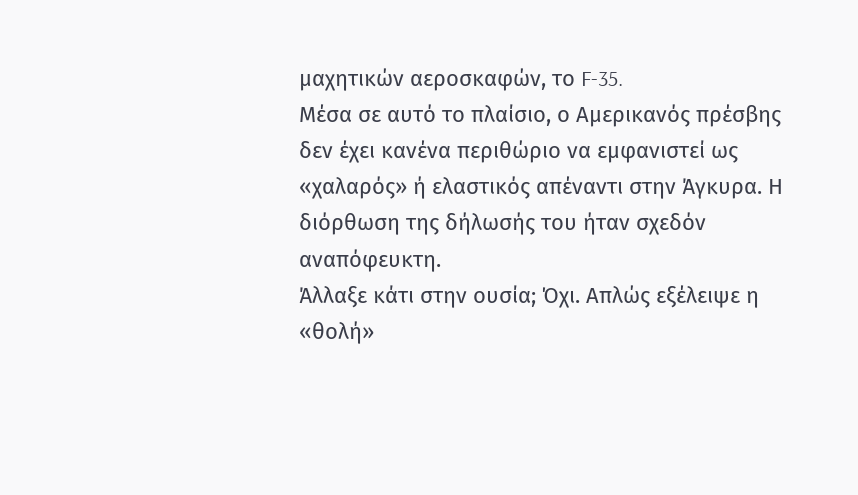μαχητικών αεροσκαφών, το F-35.
Μέσα σε αυτό το πλαίσιο, ο Αμερικανός πρέσβης δεν έχει κανένα περιθώριο να εμφανιστεί ως «χαλαρός» ή ελαστικός απέναντι στην Άγκυρα. Η διόρθωση της δήλωσής του ήταν σχεδόν αναπόφευκτη.
Άλλαξε κάτι στην ουσία; Όχι. Απλώς εξέλειψε η «θολή»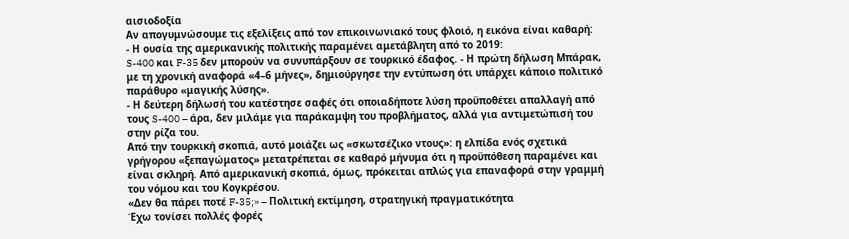αισιοδοξία
Αν απογυμνώσουμε τις εξελίξεις από τον επικοινωνιακό τους φλοιό, η εικόνα είναι καθαρή:
- Η ουσία της αμερικανικής πολιτικής παραμένει αμετάβλητη από το 2019:
S-400 και F-35 δεν μπορούν να συνυπάρξουν σε τουρκικό έδαφος. - Η πρώτη δήλωση Μπάρακ, με τη χρονική αναφορά «4–6 μήνες», δημιούργησε την εντύπωση ότι υπάρχει κάποιο πολιτικό παράθυρο «μαγικής λύσης».
- Η δεύτερη δήλωσή του κατέστησε σαφές ότι οποιαδήποτε λύση προϋποθέτει απαλλαγή από τους S-400 – άρα, δεν μιλάμε για παράκαμψη του προβλήματος, αλλά για αντιμετώπισή του στην ρίζα του.
Από την τουρκική σκοπιά, αυτό μοιάζει ως «σκωτσέζικο ντους»: η ελπίδα ενός σχετικά γρήγορου «ξεπαγώματος» μετατρέπεται σε καθαρό μήνυμα ότι η προϋπόθεση παραμένει και είναι σκληρή. Από αμερικανική σκοπιά, όμως, πρόκειται απλώς για επαναφορά στην γραμμή του νόμου και του Κογκρέσου.
«Δεν θα πάρει ποτέ F-35;» – Πολιτική εκτίμηση, στρατηγική πραγματικότητα
Έχω τονίσει πολλές φορές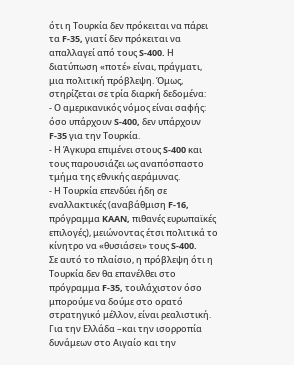ότι η Τουρκία δεν πρόκειται να πάρει τα F-35, γιατί δεν πρόκειται να απαλλαγεί από τους S-400. Η διατύπωση «ποτέ» είναι, πράγματι, μια πολιτική πρόβλεψη. Όμως, στηρίζεται σε τρία διαρκή δεδομένα:
- Ο αμερικανικός νόμος είναι σαφής: όσο υπάρχουν S-400, δεν υπάρχουν F-35 για την Τουρκία.
- Η Άγκυρα επιμένει στους S-400 και τους παρουσιάζει ως αναπόσπαστο τμήμα της εθνικής αεράμυνας.
- Η Τουρκία επενδύει ήδη σε εναλλακτικές (αναβάθμιση F-16, πρόγραμμα KAAN, πιθανές ευρωπαϊκές επιλογές), μειώνοντας έτσι πολιτικά το κίνητρο να «θυσιάσει» τους S-400.
Σε αυτό το πλαίσιο, η πρόβλεψη ότι η Τουρκία δεν θα επανέλθει στο πρόγραμμα F-35, τουλάχιστον όσο μπορούμε να δούμε στο ορατό στρατηγικό μέλλον, είναι ρεαλιστική.
Για την Ελλάδα –και την ισορροπία δυνάμεων στο Αιγαίο και την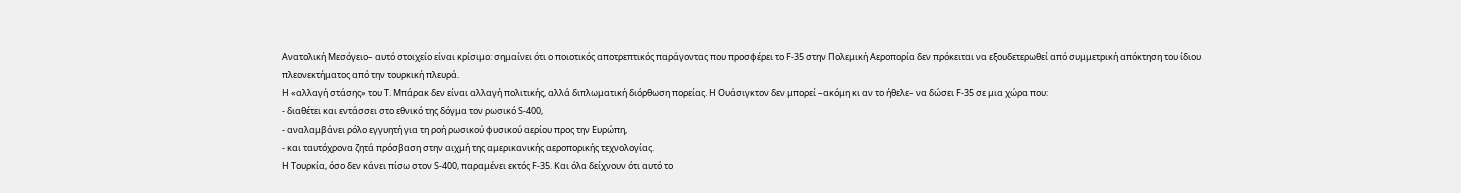Ανατολική Μεσόγειο– αυτό στοιχείο είναι κρίσιμο: σημαίνει ότι ο ποιοτικός αποτρεπτικός παράγοντας που προσφέρει το F-35 στην Πολεμική Αεροπορία δεν πρόκειται να εξουδετερωθεί από συμμετρική απόκτηση του ίδιου πλεονεκτήματος από την τουρκική πλευρά.
Η «αλλαγή στάσης» του Τ. Μπάρακ δεν είναι αλλαγή πολιτικής, αλλά διπλωματική διόρθωση πορείας. Η Ουάσιγκτον δεν μπορεί –ακόμη κι αν το ήθελε– να δώσει F-35 σε μια χώρα που:
- διαθέτει και εντάσσει στο εθνικό της δόγμα τον ρωσικό S-400,
- αναλαμβάνει ρόλο εγγυητή για τη ροή ρωσικού φυσικού αερίου προς την Ευρώπη,
- και ταυτόχρονα ζητά πρόσβαση στην αιχμή της αμερικανικής αεροπορικής τεχνολογίας.
Η Τουρκία, όσο δεν κάνει πίσω στον S-400, παραμένει εκτός F-35. Και όλα δείχνουν ότι αυτό το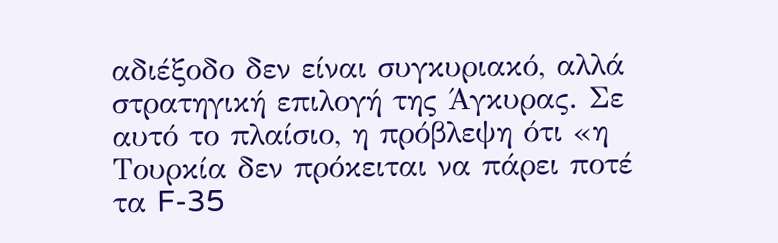αδιέξοδο δεν είναι συγκυριακό, αλλά στρατηγική επιλογή της Άγκυρας. Σε αυτό το πλαίσιο, η πρόβλεψη ότι «η Τουρκία δεν πρόκειται να πάρει ποτέ τα F-35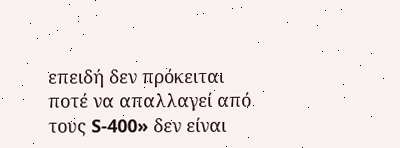επειδή δεν πρόκειται ποτέ να απαλλαγεί από τους S-400» δεν είναι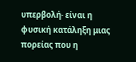υπερβολή· είναι η φυσική κατάληξη μιας πορείας που η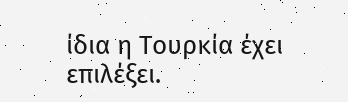ίδια η Τουρκία έχει επιλέξει.